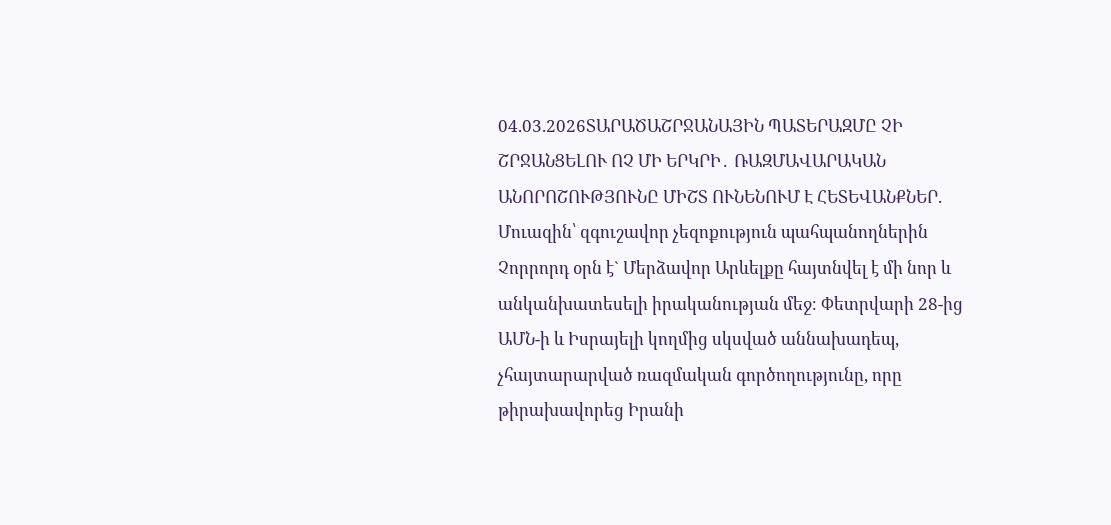04.03.2026ՏԱՐԱԾԱՇՐՋԱՆԱՅԻՆ ՊԱՏԵՐԱԶՄԸ ՉԻ ՇՐՋԱՆՑԵԼՈՒ ՈՉ ՄԻ ԵՐԿՐԻ․ ՌԱԶՄԱՎԱՐԱԿԱՆ ԱՆՈՐՈՇՈՒԹՅՈՒՆԸ ՄԻՇՏ ՈՒՆԵՆՈՒՄ Է ՀԵՏԵՎԱՆՔՆԵՐ. Մուազին՝ զգուշավոր չեզոքություն պահպանողներին
Չորրորդ օրն է` Մերձավոր Արևելքը հայտնվել է մի նոր և անկանխատեսելի իրականության մեջ։ Փետրվարի 28-ից ԱՄՆ-ի և Իսրայելի կողմից սկսված աննախադեպ, չհայտարարված ռազմական գործողությունը, որը թիրախավորեց Իրանի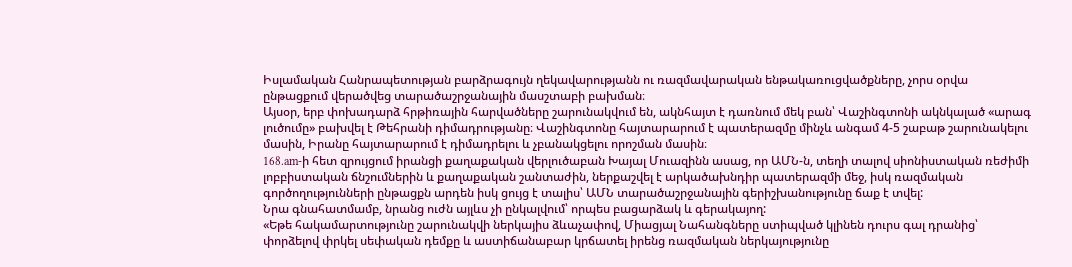Իսլամական Հանրապետության բարձրագույն ղեկավարությանն ու ռազմավարական ենթակառուցվածքները, չորս օրվա ընթացքում վերածվեց տարածաշրջանային մասշտաբի բախման։
Այսօր, երբ փոխադարձ հրթիռային հարվածները շարունակվում են, ակնհայտ է դառնում մեկ բան՝ Վաշինգտոնի ակնկալած «արագ լուծումը» բախվել է Թեհրանի դիմադրությանը։ Վաշինգտոնը հայտարարում է պատերազմը մինչև անգամ 4-5 շաբաթ շարունակելու մասին, Իրանը հայտարարում է դիմադրելու և չբանակցելու որոշման մասին։
168․am-ի հետ զրույցում իրանցի քաղաքական վերլուծաբան Խայալ Մուազինն ասաց, որ ԱՄՆ-ն, տեղի տալով սիոնիստական ռեժիմի լոբբիստական ճնշումներին և քաղաքական շանտաժին, ներքաշվել է արկածախնդիր պատերազմի մեջ, իսկ ռազմական գործողությունների ընթացքն արդեն իսկ ցույց է տալիս՝ ԱՄՆ տարածաշրջանային գերիշխանությունը ճաք է տվել:
Նրա գնահատմամբ, նրանց ուժն այլևս չի ընկալվում՝ որպես բացարձակ և գերակայող:
«Եթե հակամարտությունը շարունակվի ներկայիս ձևաչափով, Միացյալ Նահանգները ստիպված կլինեն դուրս գալ դրանից՝ փորձելով փրկել սեփական դեմքը և աստիճանաբար կրճատել իրենց ռազմական ներկայությունը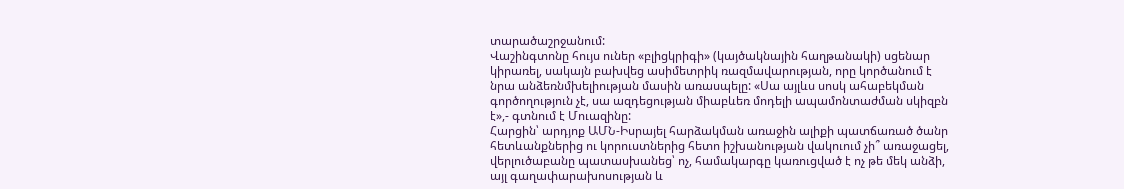տարածաշրջանում:
Վաշինգտոնը հույս ուներ «բլիցկրիգի» (կայծակնային հաղթանակի) սցենար կիրառել, սակայն բախվեց ասիմետրիկ ռազմավարության, որը կործանում է նրա անձեռնմխելիության մասին առասպելը: «Սա այլևս սոսկ ահաբեկման գործողություն չէ, սա ազդեցության միաբևեռ մոդելի ապամոնտաժման սկիզբն է»,- գտնում է Մուազինը:
Հարցին՝ արդյոք ԱՄՆ-Իսրայել հարձակման առաջին ալիքի պատճառած ծանր հետևանքներից ու կորուստներից հետո իշխանության վակուում չի՞ առաջացել, վերլուծաբանը պատասխանեց՝ ոչ, համակարգը կառուցված է ոչ թե մեկ անձի, այլ գաղափարախոսության և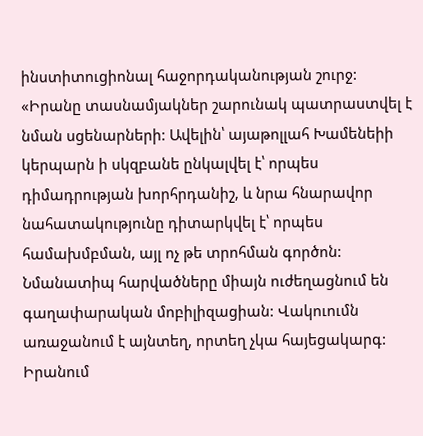ինստիտուցիոնալ հաջորդականության շուրջ:
«Իրանը տասնամյակներ շարունակ պատրաստվել է նման սցենարների: Ավելին՝ այաթոլլահ Խամենեիի կերպարն ի սկզբանե ընկալվել է՝ որպես դիմադրության խորհրդանիշ, և նրա հնարավոր նահատակությունը դիտարկվել է՝ որպես համախմբման, այլ ոչ թե տրոհման գործոն: Նմանատիպ հարվածները միայն ուժեղացնում են գաղափարական մոբիլիզացիան: Վակուումն առաջանում է այնտեղ, որտեղ չկա հայեցակարգ: Իրանում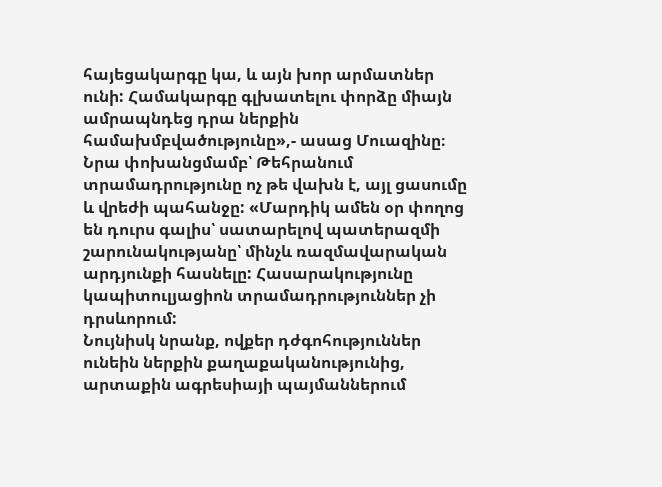հայեցակարգը կա, և այն խոր արմատներ ունի: Համակարգը գլխատելու փորձը միայն ամրապնդեց դրա ներքին համախմբվածությունը»,- ասաց Մուազինը։
Նրա փոխանցմամբ՝ Թեհրանում տրամադրությունը ոչ թե վախն է, այլ ցասումը և վրեժի պահանջը: «Մարդիկ ամեն օր փողոց են դուրս գալիս՝ սատարելով պատերազմի շարունակությանը՝ մինչև ռազմավարական արդյունքի հասնելը: Հասարակությունը կապիտուլյացիոն տրամադրություններ չի դրսևորում:
Նույնիսկ նրանք, ովքեր դժգոհություններ ունեին ներքին քաղաքականությունից, արտաքին ագրեսիայի պայմաններում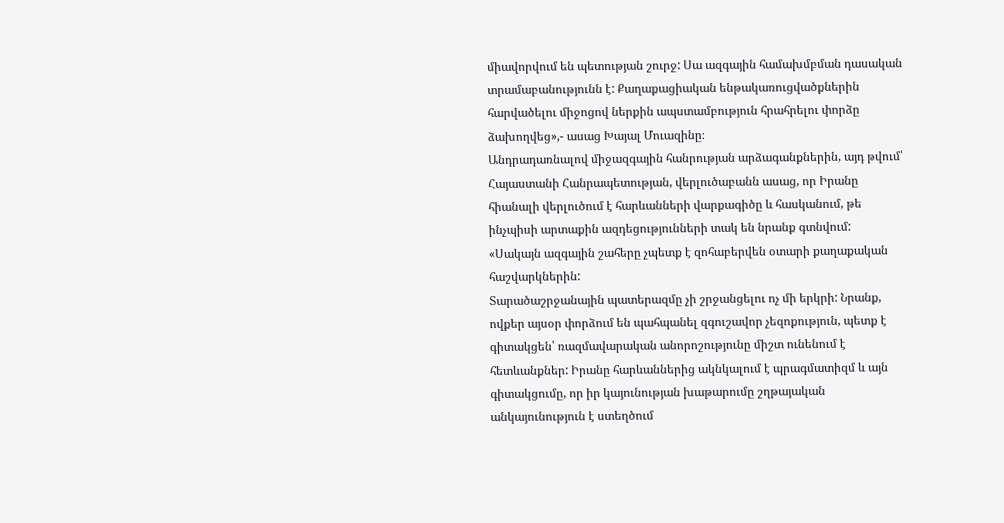միավորվում են պետության շուրջ: Սա ազգային համախմբման դասական տրամաբանությունն է: Քաղաքացիական ենթակառուցվածքներին հարվածելու միջոցով ներքին ապստամբություն հրահրելու փորձը ձախողվեց»,- ասաց Խայալ Մուազինը։
Անդրադառնալով միջազգային հանրության արձագանքներին, այդ թվում՝ Հայաստանի Հանրապետության, վերլուծաբանն ասաց, որ Իրանը հիանալի վերլուծում է հարևանների վարքագիծը և հասկանում, թե ինչպիսի արտաքին ազդեցությունների տակ են նրանք գտնվում:
«Սակայն ազգային շահերը չպետք է զոհաբերվեն օտարի քաղաքական հաշվարկներին:
Տարածաշրջանային պատերազմը չի շրջանցելու ոչ մի երկրի: Նրանք, ովքեր այսօր փորձում են պահպանել զգուշավոր չեզոքություն, պետք է գիտակցեն՝ ռազմավարական անորոշությունը միշտ ունենում է հետևանքներ: Իրանը հարևաններից ակնկալում է պրագմատիզմ և այն գիտակցումը, որ իր կայունության խաթարումը շղթայական անկայունություն է ստեղծում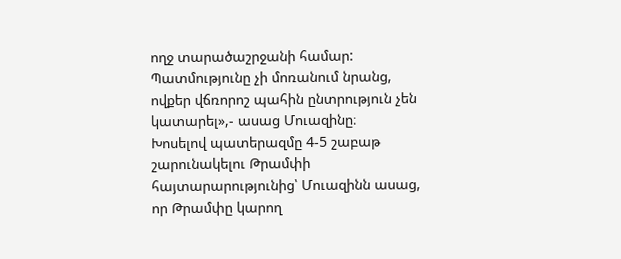ողջ տարածաշրջանի համար: Պատմությունը չի մոռանում նրանց, ովքեր վճռորոշ պահին ընտրություն չեն կատարել»,- ասաց Մուազինը։
Խոսելով պատերազմը 4-5 շաբաթ շարունակելու Թրամփի հայտարարությունից՝ Մուազինն ասաց, որ Թրամփը կարող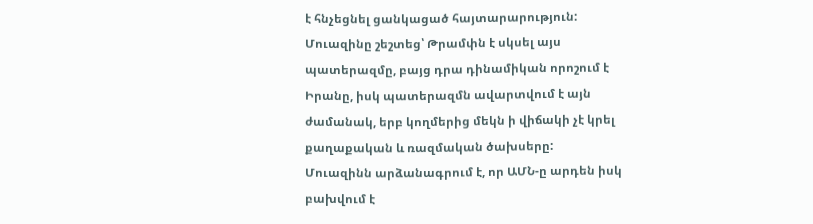է հնչեցնել ցանկացած հայտարարություն:
Մուազինը շեշտեց՝ Թրամփն է սկսել այս պատերազմը, բայց դրա դինամիկան որոշում է Իրանը, իսկ պատերազմն ավարտվում է այն ժամանակ, երբ կողմերից մեկն ի վիճակի չէ կրել քաղաքական և ռազմական ծախսերը:
Մուազինն արձանագրում է, որ ԱՄՆ-ը արդեն իսկ բախվում է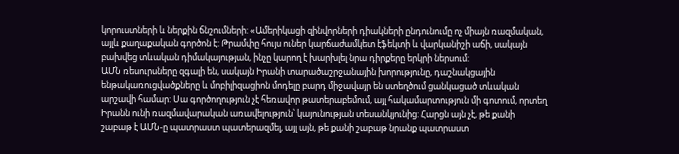կորուստների և ներքին ճնշումների: «Ամերիկացի զինվորների դիակների ընդունումը ոչ միայն ռազմական, այլև քաղաքական գործոն է: Թրամփը հույս ուներ կարճաժամկետ էֆեկտի և վարկանիշի աճի, սակայն բախվեց տևական դիմակայության, ինչը կարող է խարխլել նրա դիրքերը երկրի ներսում:
ԱՄՆ ռեսուրսները զգալի են, սակայն Իրանի տարածաշրջանային խորությունը, դաշնակցային ենթակառուցվածքները և մոբիլիզացիոն մոդելը բարդ միջավայր են ստեղծում ցանկացած տևական արշավի համար: Սա գործողություն չէ հեռավոր թատերաբեմում, այլ հակամարտություն մի գոտում, որտեղ Իրանն ունի ռազմավարական առավելություն՝ կայունության տեսանկյունից: Հարցն այն չէ, թե քանի շաբաթ է ԱՄՆ-ը պատրաստ պատերազմել, այլ այն, թե քանի շաբաթ նրանք պատրաստ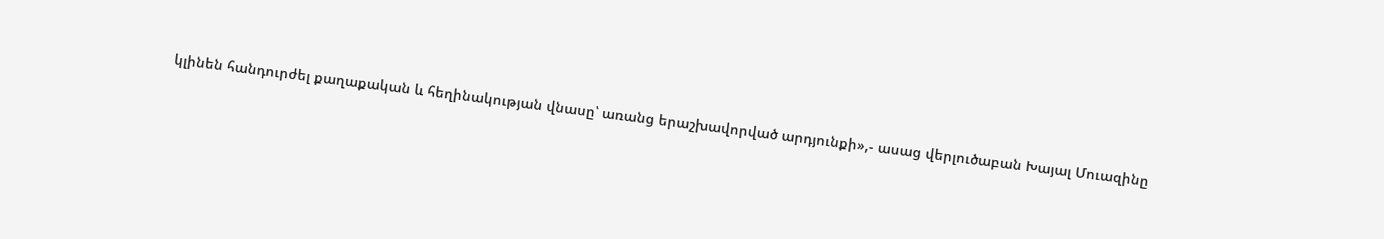կլինեն հանդուրժել քաղաքական և հեղինակության վնասը՝ առանց երաշխավորված արդյունքի»,- ասաց վերլուծաբան Խայալ Մուազինը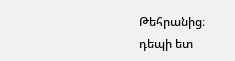Թեհրանից։
դեպի ետ